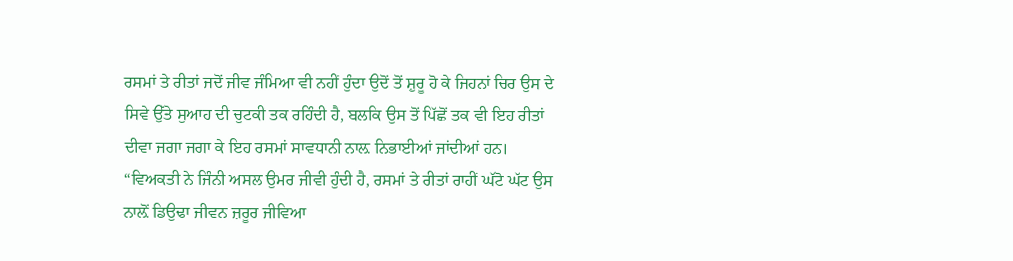ਰਸਮਾਂ ਤੇ ਰੀਤਾਂ ਜਦੋਂ ਜੀਵ ਜੰਮਿਆ ਵੀ ਨਹੀਂ ਹੁੰਦਾ ਉਦੋਂ ਤੋਂ ਸ਼ੁਰੂ ਹੋ ਕੇ ਜਿਹਨਾਂ ਚਿਰ ਉਸ ਦੇ ਸਿਵੇ ਉੱਤੇ ਸੁਆਹ ਦੀ ਚੁਟਕੀ ਤਕ ਰਹਿੰਦੀ ਹੈ, ਬਲਕਿ ਉਸ ਤੋਂ ਪਿੱਛੋਂ ਤਕ ਵੀ ਇਹ ਰੀਤਾਂ ਦੀਵਾ ਜਗਾ ਜਗਾ ਕੇ ਇਹ ਰਸਮਾਂ ਸਾਵਧਾਨੀ ਨਾਲ਼ ਨਿਭਾਈਆਂ ਜਾਂਦੀਆਂ ਹਨ।
“ਵਿਅਕਤੀ ਨੇ ਜਿੰਨੀ ਅਸਲ ਉਮਰ ਜੀਵੀ ਹੁੰਦੀ ਹੈ, ਰਸਮਾਂ ਤੇ ਰੀਤਾਂ ਰਾਹੀਂ ਘੱਟੋ ਘੱਟ ਉਸ ਨਾਲ਼ੋਂ ਡਿਉਢਾ ਜੀਵਨ ਜ਼ਰੂਰ ਜੀਵਿਆ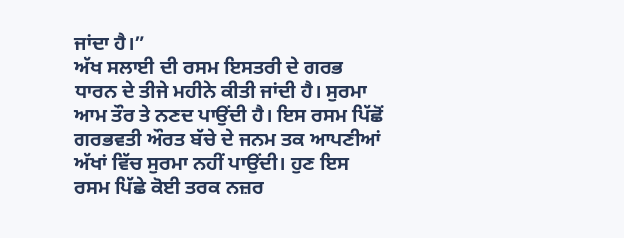ਜਾਂਦਾ ਹੈ।”
ਅੱਖ ਸਲਾਈ ਦੀ ਰਸਮ ਇਸਤਰੀ ਦੇ ਗਰਭ ਧਾਰਨ ਦੇ ਤੀਜੇ ਮਹੀਨੇ ਕੀਤੀ ਜਾਂਦੀ ਹੈ। ਸੁਰਮਾ ਆਮ ਤੌਰ ਤੇ ਨਣਦ ਪਾਉਂਦੀ ਹੈ। ਇਸ ਰਸਮ ਪਿੱਛੋਂ ਗਰਭਵਤੀ ਔਰਤ ਬੱਚੇ ਦੇ ਜਨਮ ਤਕ ਆਪਣੀਆਂ ਅੱਖਾਂ ਵਿੱਚ ਸੁਰਮਾ ਨਹੀਂ ਪਾਉਂਦੀ। ਹੁਣ ਇਸ ਰਸਮ ਪਿੱਛੇ ਕੋਈ ਤਰਕ ਨਜ਼ਰ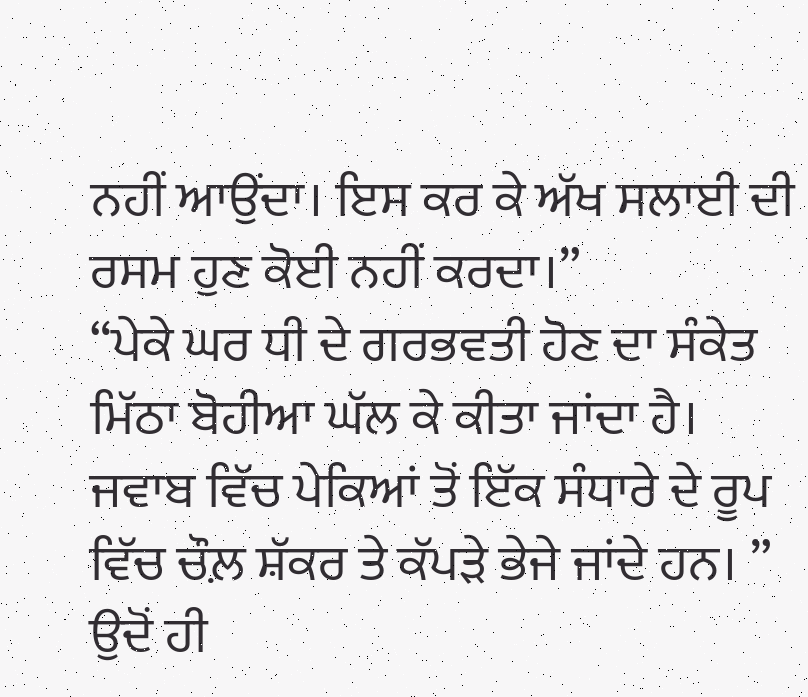ਨਹੀਂ ਆਉਂਦਾ। ਇਸ ਕਰ ਕੇ ਅੱਖ ਸਲਾਈ ਦੀ ਰਸਮ ਹੁਣ ਕੋਈ ਨਹੀਂ ਕਰਦਾ।”
“ਪੇਕੇ ਘਰ ਧੀ ਦੇ ਗਰਭਵਤੀ ਹੋਣ ਦਾ ਸੰਕੇਤ ਮਿੱਠਾ ਬੋਹੀਆ ਘੱਲ ਕੇ ਕੀਤਾ ਜਾਂਦਾ ਹੈ। ਜਵਾਬ ਵਿੱਚ ਪੇਕਿਆਂ ਤੋਂ ਇੱਕ ਸੰਧਾਰੇ ਦੇ ਰੂਪ ਵਿੱਚ ਚੌਲ਼ ਸ਼ੱਕਰ ਤੇ ਕੱਪੜੇ ਭੇਜੇ ਜਾਂਦੇ ਹਨ। ” ਉਦੋਂ ਹੀ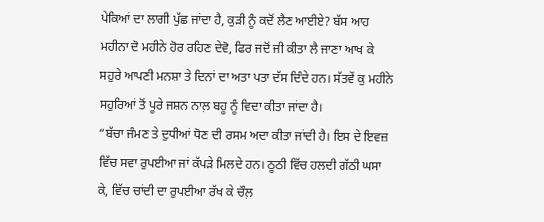ਪੇਕਿਆਂ ਦਾ ਲਾਗੀ ਪੁੱਛ ਜਾਂਦਾ ਹੈ, ਕੁੜੀ ਨੂੰ ਕਦੋਂ ਲੈਣ ਆਈਏ? ਬੱਸ ਆਹ ਮਹੀਨਾ ਦੋ ਮਹੀਨੇ ਹੋਰ ਰਹਿਣ ਦੇਵੋ, ਫਿਰ ਜਦੋਂ ਜੀ ਕੀਤਾ ਲੈ ਜਾਣਾ ਆਖ ਕੇ ਸਹੁਰੇ ਆਪਣੀ ਮਨਸ਼ਾ ਤੇ ਦਿਨਾਂ ਦਾ ਅਤਾ ਪਤਾ ਦੱਸ ਦਿੰਦੇ ਹਨ। ਸੱਤਵੇਂ ਕੁ ਮਹੀਨੇ ਸਹੁਰਿਆਂ ਤੋਂ ਪੂਰੇ ਜਸ਼ਨ ਨਾਲ਼ ਬਹੂ ਨੂੰ ਵਿਦਾ ਕੀਤਾ ਜਾਂਦਾ ਹੈ।
“ਬੱਚਾ ਜੰਮਣ ਤੇ ਦੁਧੀਆਂ ਧੋਣ ਦੀ ਰਸਮ ਅਦਾ ਕੀਤਾ ਜਾਂਦੀ ਹੈ। ਇਸ ਦੇ ਇਵਜ਼ ਵਿੱਚ ਸਵਾ ਰੁਪਈਆ ਜਾਂ ਕੱਪੜੇ ਮਿਲਦੇ ਹਨ। ਠੂਠੀ ਵਿੱਚ ਹਲਦੀ ਗੱਠੀ ਘਸਾ ਕੇ, ਵਿੱਚ ਚਾਂਦੀ ਦਾ ਰੁਪਈਆ ਰੱਖ ਕੇ ਚੌਲ਼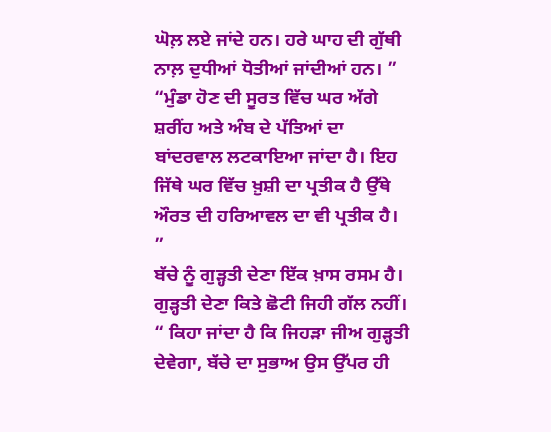ਘੋਲ਼ ਲਏ ਜਾਂਦੇ ਹਨ। ਹਰੇ ਘਾਹ ਦੀ ਗੁੱਥੀ ਨਾਲ਼ ਦੁਧੀਆਂ ਧੋਤੀਆਂ ਜਾਂਦੀਆਂ ਹਨ। ”
“ਮੁੰਡਾ ਹੋਣ ਦੀ ਸੂਰਤ ਵਿੱਚ ਘਰ ਅੱਗੇ ਸ਼ਰੀਂਹ ਅਤੇ ਅੰਬ ਦੇ ਪੱਤਿਆਂ ਦਾ ਬਾਂਦਰਵਾਲ ਲਟਕਾਇਆ ਜਾਂਦਾ ਹੈ। ਇਹ ਜਿੱਥੇ ਘਰ ਵਿੱਚ ਖ਼ੁਸ਼ੀ ਦਾ ਪ੍ਰਤੀਕ ਹੈ ਉੱਥੇ ਔਰਤ ਦੀ ਹਰਿਆਵਲ ਦਾ ਵੀ ਪ੍ਰਤੀਕ ਹੈ। ”
ਬੱਚੇ ਨੂੰ ਗੁੜ੍ਹਤੀ ਦੇਣਾ ਇੱਕ ਖ਼ਾਸ ਰਸਮ ਹੈ। ਗੁੜ੍ਹਤੀ ਦੇਣਾ ਕਿਤੇ ਛੋਟੀ ਜਿਹੀ ਗੱਲ ਨਹੀਂ। “ ਕਿਹਾ ਜਾਂਦਾ ਹੈ ਕਿ ਜਿਹੜਾ ਜੀਅ ਗੁੜ੍ਹਤੀ ਦੇਵੇਗਾ, ਬੱਚੇ ਦਾ ਸੁਭਾਅ ਉਸ ਉੱਪਰ ਹੀ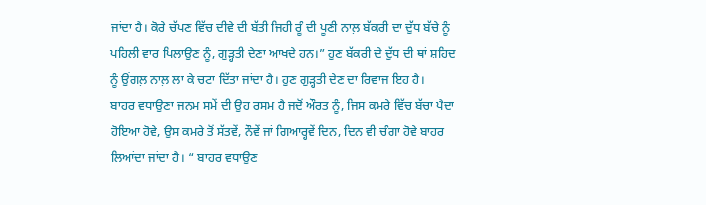ਜਾਂਦਾ ਹੈ। ਕੋਰੇ ਚੱਪਣ ਵਿੱਚ ਦੀਵੇ ਦੀ ਬੱਤੀ ਜਿਹੀ ਰੂੰ ਦੀ ਪੂਣੀ ਨਾਲ਼ ਬੱਕਰੀ ਦਾ ਦੁੱਧ ਬੱਚੇ ਨੂੰ ਪਹਿਲੀ ਵਾਰ ਪਿਲਾਉਣ ਨੂੰ, ਗੁੜ੍ਹਤੀ ਦੇਣਾ ਆਖਦੇ ਹਨ।” ਹੁਣ ਬੱਕਰੀ ਦੇ ਦੁੱਧ ਦੀ ਥਾਂ ਸ਼ਹਿਦ ਨੂੰ ਉਂਗਲ਼ ਨਾਲ਼ ਲਾ ਕੇ ਚਟਾ ਦਿੱਤਾ ਜਾਂਦਾ ਹੈ। ਹੁਣ ਗੁੜ੍ਹਤੀ ਦੇਣ ਦਾ ਰਿਵਾਜ ਇਹ ਹੈ।
ਬਾਹਰ ਵਧਾਉਣਾ ਜਨਮ ਸਮੇਂ ਦੀ ਉਹ ਰਸਮ ਹੈ ਜਦੋਂ ਔਰਤ ਨੂੰ, ਜਿਸ ਕਮਰੇ ਵਿੱਚ ਬੱਚਾ ਪੈਦਾ ਹੋਇਆ ਹੋਵੇ, ਉਸ ਕਮਰੇ ਤੋਂ ਸੱਤਵੇਂ, ਨੌਵੇਂ ਜਾਂ ਗਿਆਰ੍ਹਵੇਂ ਦਿਨ, ਦਿਨ ਵੀ ਚੰਗਾ ਹੋਵੇ ਬਾਹਰ ਲਿਆਂਦਾ ਜਾਂਦਾ ਹੈ। “ ਬਾਹਰ ਵਧਾਉਣ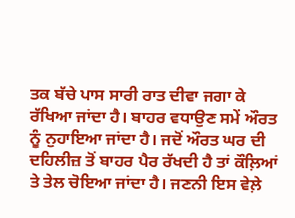ਤਕ ਬੱਚੇ ਪਾਸ ਸਾਰੀ ਰਾਤ ਦੀਵਾ ਜਗਾ ਕੇ ਰੱਖਿਆ ਜਾਂਦਾ ਹੈ। ਬਾਹਰ ਵਧਾਉਣ ਸਮੇਂ ਔਰਤ ਨੂੰ ਨੁਹਾਇਆ ਜਾਂਦਾ ਹੈ। ਜਦੋਂ ਔਰਤ ਘਰ ਦੀ ਦਹਿਲੀਜ਼ ਤੋਂ ਬਾਹਰ ਪੈਰ ਰੱਖਦੀ ਹੈ ਤਾਂ ਕੌਲ਼ਿਆਂ ਤੇ ਤੇਲ ਚੋਇਆ ਜਾਂਦਾ ਹੈ। ਜਣਨੀ ਇਸ ਵੇਲ਼ੇ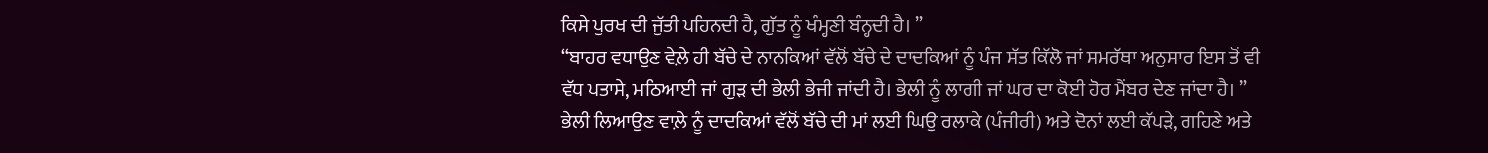ਕਿਸੇ ਪੁਰਖ ਦੀ ਜੁੱਤੀ ਪਹਿਨਦੀ ਹੈ, ਗੁੱਤ ਨੂੰ ਖੰਮ੍ਹਣੀ ਬੰਨ੍ਹਦੀ ਹੈ। ”
“ਬਾਹਰ ਵਧਾਉਣ ਵੇਲ਼ੇ ਹੀ ਬੱਚੇ ਦੇ ਨਾਨਕਿਆਂ ਵੱਲੋਂ ਬੱਚੇ ਦੇ ਦਾਦਕਿਆਂ ਨੂੰ ਪੰਜ ਸੱਤ ਕਿੱਲੋ ਜਾਂ ਸਮਰੱਥਾ ਅਨੁਸਾਰ ਇਸ ਤੋਂ ਵੀ ਵੱਧ ਪਤਾਸੇ, ਮਠਿਆਈ ਜਾਂ ਗੁੜ ਦੀ ਭੇਲੀ ਭੇਜੀ ਜਾਂਦੀ ਹੈ। ਭੇਲੀ ਨੂੰ ਲਾਗੀ ਜਾਂ ਘਰ ਦਾ ਕੋਈ ਹੋਰ ਮੈਂਬਰ ਦੇਣ ਜਾਂਦਾ ਹੈ। ” ਭੇਲੀ ਲਿਆਉਣ ਵਾਲ਼ੇ ਨੂੰ ਦਾਦਕਿਆਂ ਵੱਲੋਂ ਬੱਚੇ ਦੀ ਮਾਂ ਲਈ ਘਿਉ ਰਲਾਕੇ (ਪੰਜੀਰੀ) ਅਤੇ ਦੋਨਾਂ ਲਈ ਕੱਪੜੇ, ਗਹਿਣੇ ਅਤੇ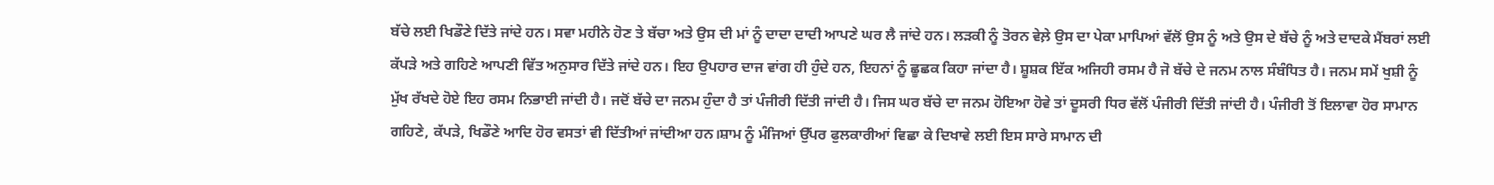ਬੱਚੇ ਲਈ ਖਿਡੌਣੇ ਦਿੱਤੇ ਜਾਂਦੇ ਹਨ। ਸਵਾ ਮਹੀਨੇ ਹੋਣ ਤੇ ਬੱਚਾ ਅਤੇ ਉਸ ਦੀ ਮਾਂ ਨੂੰ ਦਾਦਾ ਦਾਦੀ ਆਪਣੇ ਘਰ ਲੈ ਜਾਂਦੇ ਹਨ। ਲੜਕੀ ਨੂੰ ਤੋਰਨ ਵੇਲ਼ੇ ਉਸ ਦਾ ਪੇਕਾ ਮਾਪਿਆਂ ਵੱਲੋਂ ਉਸ ਨੂੰ ਅਤੇ ਉਸ ਦੇ ਬੱਚੇ ਨੂੰ ਅਤੇ ਦਾਦਕੇ ਮੈਂਬਰਾਂ ਲਈ ਕੱਪੜੇ ਅਤੇ ਗਹਿਣੇ ਆਪਣੀ ਵਿੱਤ ਅਨੁਸਾਰ ਦਿੱਤੇ ਜਾਂਦੇ ਹਨ। ਇਹ ਉਪਹਾਰ ਦਾਜ ਵਾਂਗ ਹੀ ਹੁੰਦੇ ਹਨ, ਇਹਨਾਂ ਨੂੰ ਛੂਛਕ ਕਿਹਾ ਜਾਂਦਾ ਹੈ। ਸ਼ੂਸ਼ਕ ਇੱਕ ਅਜਿਹੀ ਰਸਮ ਹੈ ਜੋ ਬੱਚੇ ਦੇ ਜਨਮ ਨਾਲ ਸੰਬੰਧਿਤ ਹੈ। ਜਨਮ ਸਮੇਂ ਖੁਸ਼ੀ ਨੂੰ ਮੁੱਖ ਰੱਖਦੇ ਹੋਏ ਇਹ ਰਸਮ ਨਿਭਾਈ ਜਾਂਦੀ ਹੈ। ਜਦੋਂ ਬੱਚੇ ਦਾ ਜਨਮ ਹੁੰਦਾ ਹੈ ਤਾਂ ਪੰਜੀਰੀ ਦਿੱਤੀ ਜਾਂਦੀ ਹੈ। ਜਿਸ ਘਰ ਬੱਚੇ ਦਾ ਜਨਮ ਹੋਇਆ ਹੋਵੇ ਤਾਂ ਦੂਸਰੀ ਧਿਰ ਵੱਲੋਂ ਪੰਜੀਰੀ ਦਿੱਤੀ ਜਾਂਦੀ ਹੈ। ਪੰਜੀਰੀ ਤੋਂ ਇਲਾਵਾ ਹੋਰ ਸਾਮਾਨ ਗਹਿਣੇ, ਕੱਪੜੇ, ਖਿਡੌਣੇ ਆਦਿ ਹੋਰ ਵਸਤਾਂ ਵੀ ਦਿੱਤੀਆਂ ਜਾਂਦੀਆ ਹਨ।ਸ਼ਾਮ ਨੂੰ ਮੰਜਿਆਂ ਉੱਪਰ ਫੁਲਕਾਰੀਆਂ ਵਿਛਾ ਕੇ ਦਿਖਾਵੇ ਲਈ ਇਸ ਸਾਰੇ ਸਾਮਾਨ ਦੀ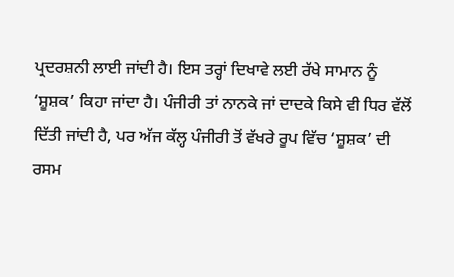ਪ੍ਰਦਰਸ਼ਨੀ ਲਾਈ ਜਾਂਦੀ ਹੈ। ਇਸ ਤਰ੍ਹਾਂ ਦਿਖਾਵੇ ਲਈ ਰੱਖੇ ਸਾਮਾਨ ਨੂੰ ‘ਸ਼ੂਸ਼ਕ’ ਕਿਹਾ ਜਾਂਦਾ ਹੈ। ਪੰਜੀਰੀ ਤਾਂ ਨਾਨਕੇ ਜਾਂ ਦਾਦਕੇ ਕਿਸੇ ਵੀ ਧਿਰ ਵੱਲੋਂ ਦਿੱਤੀ ਜਾਂਦੀ ਹੈ, ਪਰ ਅੱਜ ਕੱਲ੍ਹ ਪੰਜੀਰੀ ਤੋਂ ਵੱਖਰੇ ਰੂਪ ਵਿੱਚ ‘ਸ਼ੂਸ਼ਕ’ ਦੀ ਰਸਮ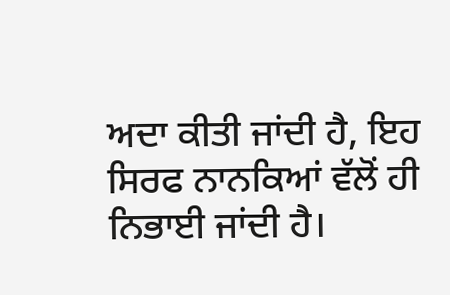ਅਦਾ ਕੀਤੀ ਜਾਂਦੀ ਹੈ, ਇਹ ਸਿਰਫ ਨਾਨਕਿਆਂ ਵੱਲੋਂ ਹੀ ਨਿਭਾਈ ਜਾਂਦੀ ਹੈ।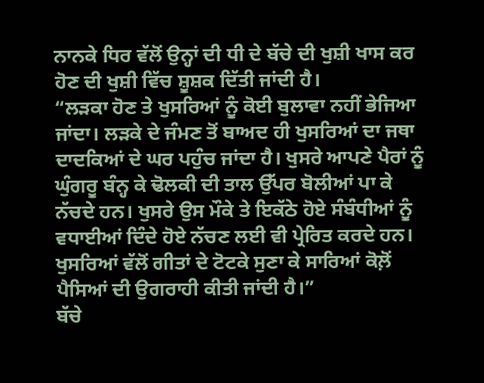ਨਾਨਕੇ ਧਿਰ ਵੱਲੋਂ ਉਨ੍ਹਾਂ ਦੀ ਧੀ ਦੇ ਬੱਚੇ ਦੀ ਖੁਸ਼ੀ ਖਾਸ ਕਰ ਹੋਣ ਦੀ ਖੁਸ਼ੀ ਵਿੱਚ ਸ਼ੂਸ਼ਕ ਦਿੱਤੀ ਜਾਂਦੀ ਹੈ।
“ਲੜਕਾ ਹੋਣ ਤੇ ਖੁਸਰਿਆਂ ਨੂੰ ਕੋਈ ਬੁਲਾਵਾ ਨਹੀਂ ਭੇਜਿਆ ਜਾਂਦਾ। ਲੜਕੇ ਦੇ ਜੰਮਣ ਤੋਂ ਬਾਅਦ ਹੀ ਖੁਸਰਿਆਂ ਦਾ ਜਥਾ ਦਾਦਕਿਆਂ ਦੇ ਘਰ ਪਹੁੰਚ ਜਾਂਦਾ ਹੈ। ਖੁਸਰੇ ਆਪਣੇ ਪੈਰਾਂ ਨੂੰ ਘੁੰਗਰੂ ਬੰਨ੍ਹ ਕੇ ਢੋਲਕੀ ਦੀ ਤਾਲ ਉੱਪਰ ਬੋਲੀਆਂ ਪਾ ਕੇ ਨੱਚਦੇ ਹਨ। ਖੁਸਰੇ ਉਸ ਮੌਕੇ ਤੇ ਇਕੱਠੇ ਹੋਏ ਸੰਬੰਧੀਆਂ ਨੂੰ ਵਧਾਈਆਂ ਦਿੰਦੇ ਹੋਏ ਨੱਚਣ ਲਈ ਵੀ ਪ੍ਰੇਰਿਤ ਕਰਦੇ ਹਨ। ਖੁਸਰਿਆਂ ਵੱਲੋਂ ਗੀਤਾਂ ਦੇ ਟੋਟਕੇ ਸੁਣਾ ਕੇ ਸਾਰਿਆਂ ਕੋਲ਼ੋਂ ਪੈਸਿਆਂ ਦੀ ਉਗਰਾਹੀ ਕੀਤੀ ਜਾਂਦੀ ਹੈ।”
ਬੱਚੇ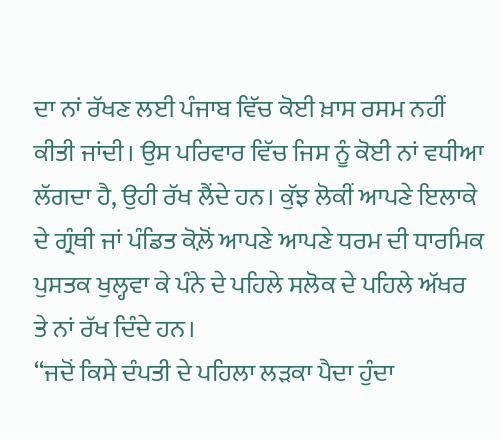ਦਾ ਨਾਂ ਰੱਖਣ ਲਈ ਪੰਜਾਬ ਵਿੱਚ ਕੋਈ ਖ਼ਾਸ ਰਸਮ ਨਹੀਂ ਕੀਤੀ ਜਾਂਦੀ। ਉਸ ਪਰਿਵਾਰ ਵਿੱਚ ਜਿਸ ਨੂੰ ਕੋਈ ਨਾਂ ਵਧੀਆ ਲੱਗਦਾ ਹੈ, ਉਹੀ ਰੱਖ ਲੈਂਦੇ ਹਨ। ਕੁੱਝ ਲੋਕੀਂ ਆਪਣੇ ਇਲਾਕੇ ਦੇ ਗ੍ਰੰਥੀ ਜਾਂ ਪੰਡਿਤ ਕੋਲ਼ੋਂ ਆਪਣੇ ਆਪਣੇ ਧਰਮ ਦੀ ਧਾਰਮਿਕ ਪੁਸਤਕ ਖੁਲ੍ਹਵਾ ਕੇ ਪੰਨੇ ਦੇ ਪਹਿਲੇ ਸਲੋਕ ਦੇ ਪਹਿਲੇ ਅੱਖਰ ਤੇ ਨਾਂ ਰੱਖ ਦਿੰਦੇ ਹਨ।
“ਜਦੋਂ ਕਿਸੇ ਦੰਪਤੀ ਦੇ ਪਹਿਲਾ ਲੜਕਾ ਪੈਦਾ ਹੁੰਦਾ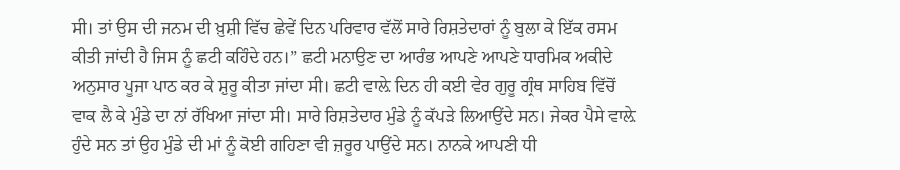ਸੀ। ਤਾਂ ਉਸ ਦੀ ਜਨਮ ਦੀ ਖ਼ੁਸ਼ੀ ਵਿੱਚ ਛੇਵੇਂ ਦਿਨ ਪਰਿਵਾਰ ਵੱਲੋਂ ਸਾਰੇ ਰਿਸ਼ਤੇਦਾਰਾਂ ਨੂੰ ਬੁਲਾ ਕੇ ਇੱਕ ਰਸਮ ਕੀਤੀ ਜਾਂਦੀ ਹੈ ਜਿਸ ਨੂੰ ਛਟੀ ਕਹਿੰਦੇ ਹਨ।” ਛਟੀ ਮਨਾਉਣ ਦਾ ਆਰੰਭ ਆਪਣੇ ਆਪਣੇ ਧਾਰਮਿਕ ਅਕੀਦੇ ਅਨੁਸਾਰ ਪੂਜਾ ਪਾਠ ਕਰ ਕੇ ਸ਼ੁਰੂ ਕੀਤਾ ਜਾਂਦਾ ਸੀ। ਛਟੀ ਵਾਲ਼ੇ ਦਿਨ ਹੀ ਕਈ ਵੇਰ ਗੁਰੂ ਗ੍ਰੰਥ ਸਾਹਿਬ ਵਿੱਚੋਂ ਵਾਕ ਲੈ ਕੇ ਮੁੰਡੇ ਦਾ ਨਾਂ ਰੱਖਿਆ ਜਾਂਦਾ ਸੀ। ਸਾਰੇ ਰਿਸ਼ਤੇਦਾਰ ਮੁੰਡੇ ਨੂੰ ਕੱਪੜੇ ਲਿਆਉਂਦੇ ਸਨ। ਜੇਕਰ ਪੈਸੇ ਵਾਲ਼ੇ ਹੁੰਦੇ ਸਨ ਤਾਂ ਉਹ ਮੁੰਡੇ ਦੀ ਮਾਂ ਨੂੰ ਕੋਈ ਗਹਿਣਾ ਵੀ ਜ਼ਰੂਰ ਪਾਉਂਦੇ ਸਨ। ਨਾਨਕੇ ਆਪਣੀ ਧੀ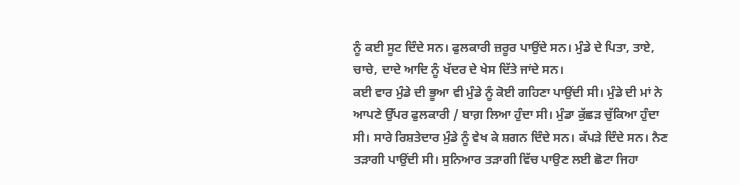ਨੂੰ ਕਈ ਸੂਟ ਦਿੰਦੇ ਸਨ। ਫੁਲਕਾਰੀ ਜ਼ਰੂਰ ਪਾਉਂਦੇ ਸਨ। ਮੁੰਡੇ ਦੇ ਪਿਤਾ, ਤਾਏ, ਚਾਚੇ, ਦਾਦੇ ਆਦਿ ਨੂੰ ਖੱਦਰ ਦੇ ਖੇਸ ਦਿੱਤੇ ਜਾਂਦੇ ਸਨ।
ਕਈ ਵਾਰ ਮੁੰਡੇ ਦੀ ਭੂਆ ਵੀ ਮੁੰਡੇ ਨੂੰ ਕੋਈ ਗਹਿਣਾ ਪਾਉਂਦੀ ਸੀ। ਮੁੰਡੇ ਦੀ ਮਾਂ ਨੇ ਆਪਣੇ ਉੱਪਰ ਫੁਲਕਾਰੀ / ਬਾਗ਼ ਲਿਆ ਹੁੰਦਾ ਸੀ। ਮੁੰਡਾ ਕੁੱਛੜ ਚੁੱਕਿਆ ਹੁੰਦਾ ਸੀ। ਸਾਰੇ ਰਿਸ਼ਤੇਦਾਰ ਮੁੰਡੇ ਨੂੰ ਵੇਖ ਕੇ ਸ਼ਗਨ ਦਿੰਦੇ ਸਨ। ਕੱਪੜੇ ਦਿੰਦੇ ਸਨ। ਨੈਣ ਤੜਾਗੀ ਪਾਉਂਦੀ ਸੀ। ਸੁਨਿਆਰ ਤੜਾਗੀ ਵਿੱਚ ਪਾਉਣ ਲਈ ਛੋਟਾ ਜਿਹਾ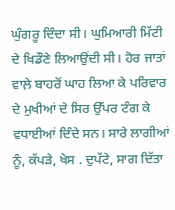ਘੁੰਗਰੂ ਦਿੰਦਾ ਸੀ। ਘੁਮਿਆਰੀ ਮਿੱਟੀ ਦੇ ਖਿਡੌਣੇ ਲਿਆਉਂਦੀ ਸੀ। ਹੋਰ ਜਾਤਾਂ ਵਾਲ਼ੇ ਬਾਹਰੋਂ ਘਾਹ ਲਿਆ ਕੇ ਪਰਿਵਾਰ ਦੇ ਮੁਖੀਆਂ ਦੇ ਸਿਰ ਉੱਪਰ ਟੰਗ ਕੇ ਵਧਾਈਆਂ ਦਿੰਦੇ ਸਨ। ਸਾਰੇ ਲਾਗੀਆਂ ਨੂੰ, ਕੱਪੜੇ, ਖੇਸ . ਦੁਪੱਟੇ, ਸਾਗ ਦਿੱਤਾ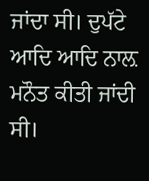ਜਾਂਦਾ ਸੀ। ਦੁਪੱਟੇ ਆਦਿ ਆਦਿ ਨਾਲ਼ ਮਨੌਤ ਕੀਤੀ ਜਾਂਦੀ ਸੀ।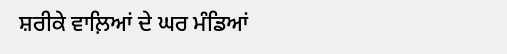ਸ਼ਰੀਕੇ ਵਾਲ਼ਿਆਂ ਦੇ ਘਰ ਮੰਡਿਆਂ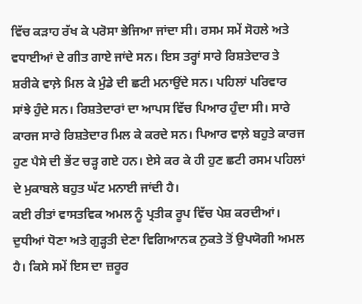ਵਿੱਚ ਕੜਾਹ ਰੱਖ ਕੇ ਪਰੋਸਾ ਭੇਜਿਆ ਜਾਂਦਾ ਸੀ। ਰਸਮ ਸਮੇਂ ਸੋਹਲੇ ਅਤੇ ਵਧਾਈਆਂ ਦੇ ਗੀਤ ਗਾਏ ਜਾਂਦੇ ਸਨ। ਇਸ ਤਰ੍ਹਾਂ ਸਾਰੇ ਰਿਸ਼ਤੇਦਾਰ ਤੇ ਸ਼ਰੀਕੇ ਵਾਲ਼ੇ ਮਿਲ ਕੇ ਮੁੰਡੇ ਦੀ ਛਟੀ ਮਨਾਉਂਦੇ ਸਨ। ਪਹਿਲਾਂ ਪਰਿਵਾਰ ਸਾਂਝੇ ਹੁੰਦੇ ਸਨ। ਰਿਸ਼ਤੇਦਾਰਾਂ ਦਾ ਆਪਸ ਵਿੱਚ ਪਿਆਰ ਹੁੰਦਾ ਸੀ। ਸਾਰੇ ਕਾਰਜ ਸਾਰੇ ਰਿਸ਼ਤੇਦਾਰ ਮਿਲ ਕੇ ਕਰਦੇ ਸਨ। ਪਿਆਰ ਵਾਲ਼ੇ ਬਹੁਤੇ ਕਾਰਜ ਹੁਣ ਪੈਸੇ ਦੀ ਭੇਂਟ ਚੜ੍ਹ ਗਏ ਹਨ। ਏਸੇ ਕਰ ਕੇ ਹੀ ਹੁਣ ਛਟੀ ਰਸਮ ਪਹਿਲਾਂ ਦੇ ਮੁਕਾਬਲੇ ਬਹੁਤ ਘੱਟ ਮਨਾਈ ਜਾਂਦੀ ਹੈ।
ਕਈ ਰੀਤਾਂ ਵਾਸਤਵਿਕ ਅਮਲ ਨੂੰ ਪ੍ਰਤੀਕ ਰੂਪ ਵਿੱਚ ਪੇਸ਼ ਕਰਦੀਆਂ। ਦੁਧੀਆਂ ਧੋਣਾ ਅਤੇ ਗੁੜ੍ਹਤੀ ਦੇਣਾ ਵਿਗਿਆਨਕ ਨੁਕਤੇ ਤੋਂ ਉਪਯੋਗੀ ਅਮਲ ਹੈ। ਕਿਸੇ ਸਮੇਂ ਇਸ ਦਾ ਜ਼ਰੂਰ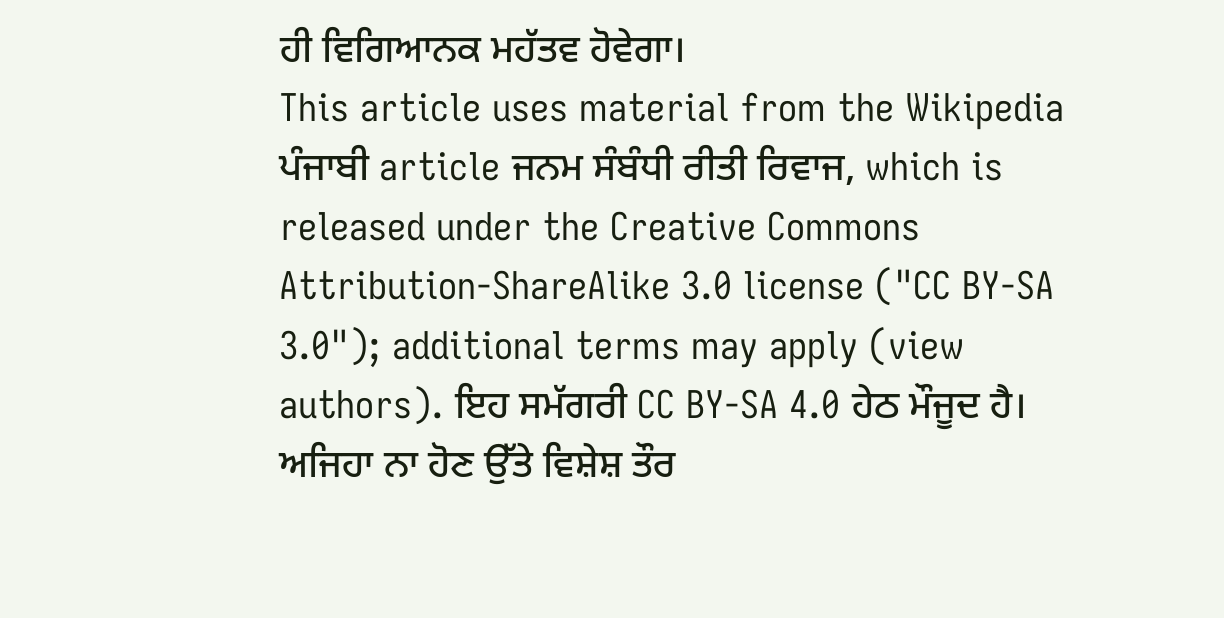ਹੀ ਵਿਗਿਆਨਕ ਮਹੱਤਵ ਹੋਵੇਗਾ।
This article uses material from the Wikipedia ਪੰਜਾਬੀ article ਜਨਮ ਸੰਬੰਧੀ ਰੀਤੀ ਰਿਵਾਜ, which is released under the Creative Commons Attribution-ShareAlike 3.0 license ("CC BY-SA 3.0"); additional terms may apply (view authors). ਇਹ ਸਮੱਗਰੀ CC BY-SA 4.0 ਹੇਠ ਮੌਜੂਦ ਹੈ। ਅਜਿਹਾ ਨਾ ਹੋਣ ਉੱਤੇ ਵਿਸ਼ੇਸ਼ ਤੌਰ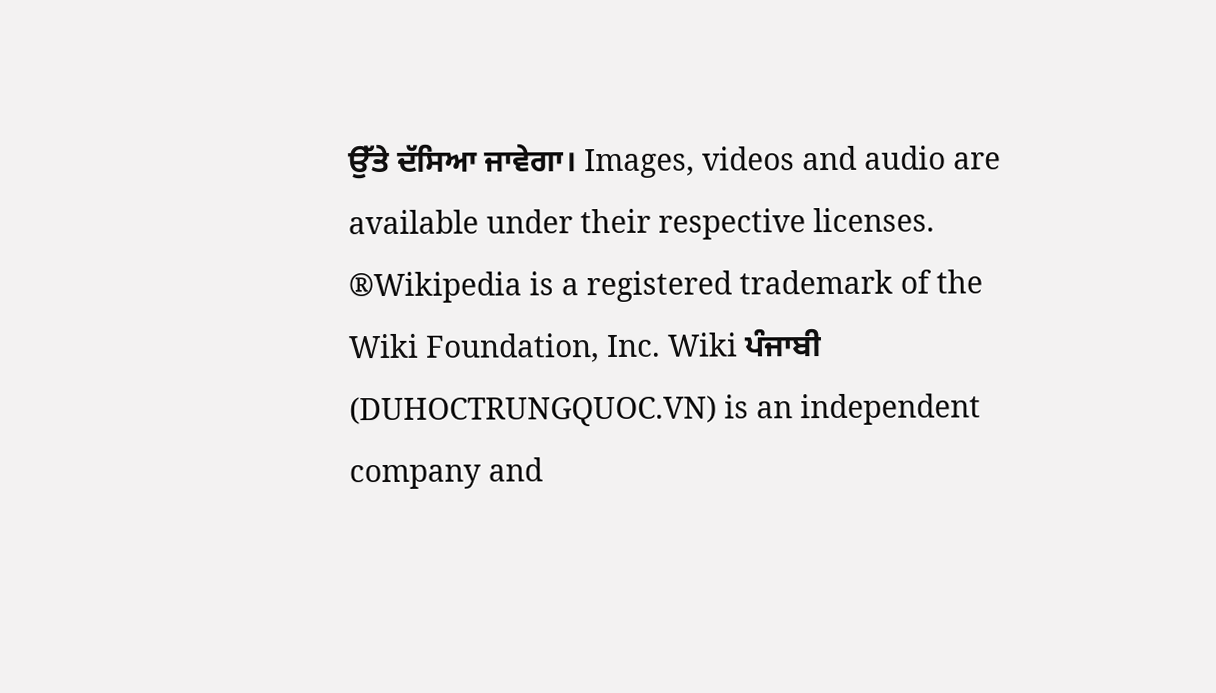ਉੱਤੇ ਦੱਸਿਆ ਜਾਵੇਗਾ। Images, videos and audio are available under their respective licenses.
®Wikipedia is a registered trademark of the Wiki Foundation, Inc. Wiki ਪੰਜਾਬੀ (DUHOCTRUNGQUOC.VN) is an independent company and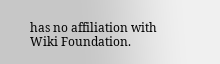has no affiliation with Wiki Foundation.